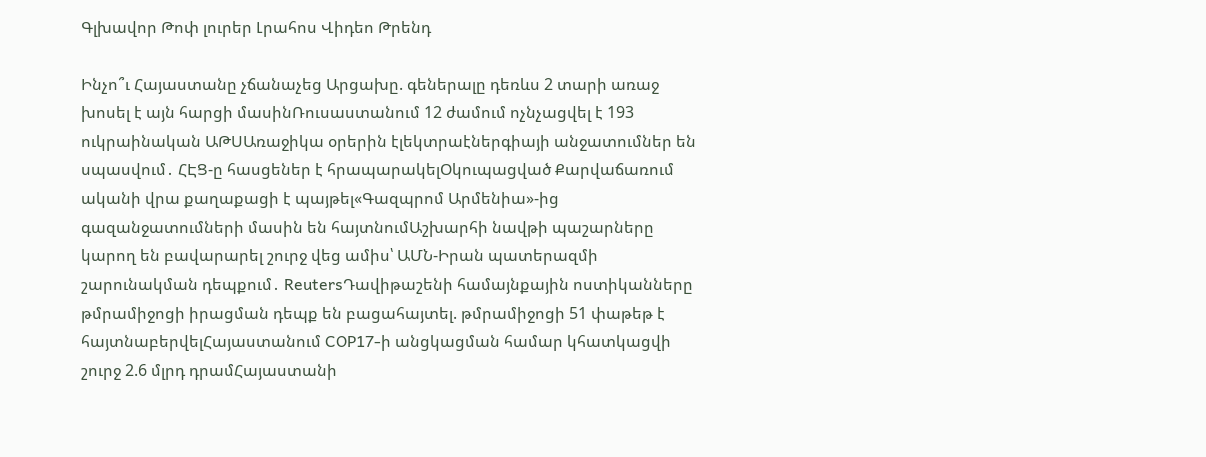Գլխավոր Թոփ լուրեր Լրահոս Վիդեո Թրենդ

Ինչո՞ւ Հայաստանը չճանաչեց Արցախը. գեներալը դեռևս 2 տարի առաջ խոսել է այն հարցի մասինՌուսաստանում 12 ժամում ոչնչացվել է 193 ուկրաինական ԱԹՍԱռաջիկա օրերին էլեկտրաէներգիայի անջատումներ են սպասվում․ ՀԷՑ-ը հասցեներ է հրապարակելՕկուպացված Քարվաճառում ականի վրա քաղաքացի է պայթել«Գազպրոմ Արմենիա»-ից գազանջատումների մասին են հայտնումԱշխարհի նավթի պաշարները կարող են բավարարել շուրջ վեց ամիս՝ ԱՄՆ-Իրան պատերազմի շարունակման դեպքում․ ReutersԴավիթաշենի համայնքային ոստիկանները թմրամիջոցի իրացման դեպք են բացահայտել. թմրամիջոցի 51 փաթեթ է հայտնաբերվելՀայաստանում COP17-ի անցկացման համար կհատկացվի շուրջ 2.6 մլրդ դրամՀայաստանի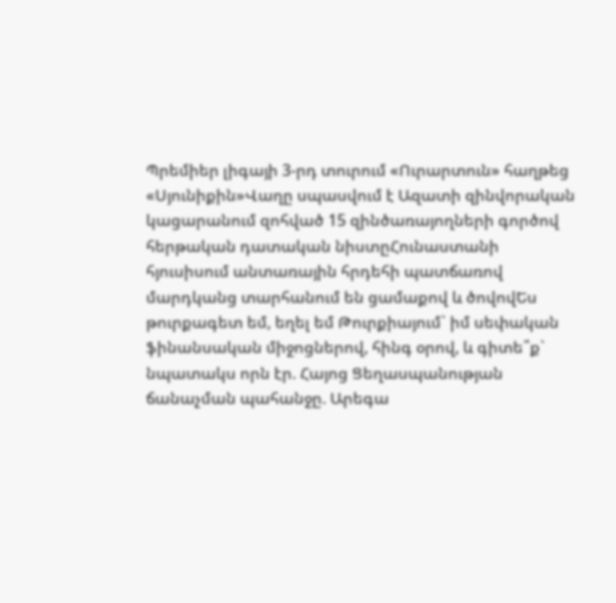Պրեմիեր լիգայի 3-րդ տուրում «Ուրարտուն» հաղթեց «Սյունիքին»Վաղը սպասվում է Ազատի զինվորական կացարանում զոհված 15 զինծառայողների գործով հերթական դատական նիստըՀունաստանի հյուսիսում անտառային հրդեհի պատճառով մարդկանց տարհանում են ցամաքով և ծովովԵս թուրքագետ եմ, եղել եմ Թուրքիայում` իմ սեփական ֆինանսական միջոցներով, հինգ օրով, և գիտե՞ք` նպատակս որն էր. Հայոց Ցեղասպանության ճանաչման պահանջը. Արեգա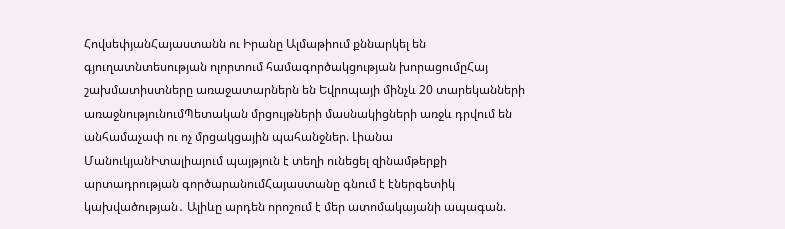ՀովսեփյանՀայաստանն ու Իրանը Ալմաթիում քննարկել են գյուղատնտեսության ոլորտում համագործակցության խորացումըՀայ շախմատիստները առաջատարներն են Եվրոպայի մինչև 20 տարեկանների առաջնությունումՊետական մրցույթների մասնակիցների առջև դրվում են անհամաչափ ու ոչ մրցակցային պահանջներ. Լիանա ՄանուկյանԻտալիայում պայթյուն է տեղի ունեցել զինամթերքի արտադրության գործարանումՀայաստանը գնում է էներգետիկ կախվածության․ Ալիևը արդեն որոշում է մեր ատոմակայանի ապագան.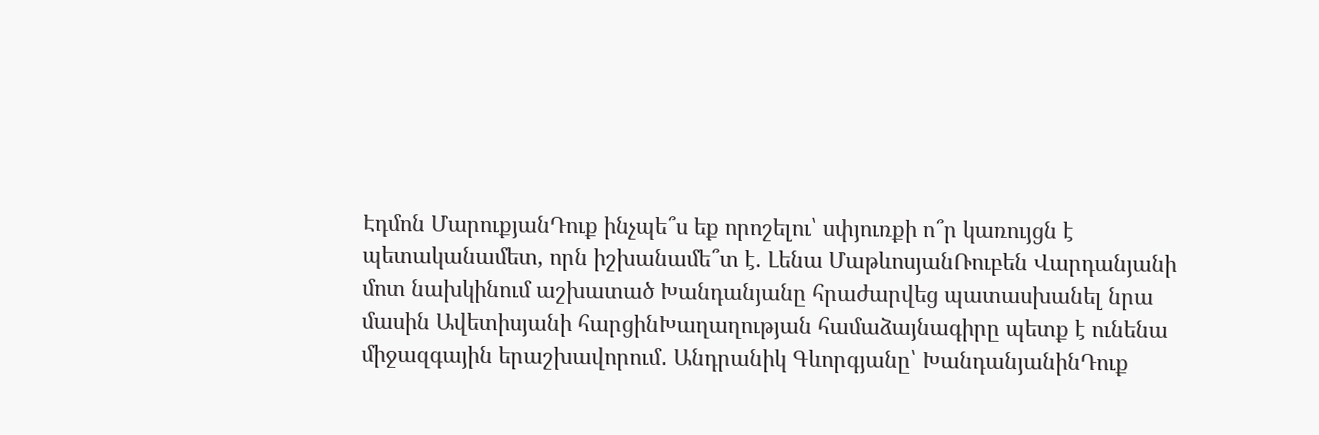Էդմոն ՄարուքյանԴուք ինչպե՞ս եք որոշելու՝ սփյուռքի ո՞ր կառույցն է պետականամետ, որն իշխանամե՞տ է. Լենա ՄաթևոսյանՌուբեն Վարդանյանի մոտ նախկինում աշխատած Խանդանյանը հրաժարվեց պատասխանել նրա մասին Ավետիսյանի հարցինԽաղաղության համաձայնագիրը պետք է ունենա միջազգային երաշխավորում․ Անդրանիկ Գևորգյանը՝ ԽանդանյանինԴուք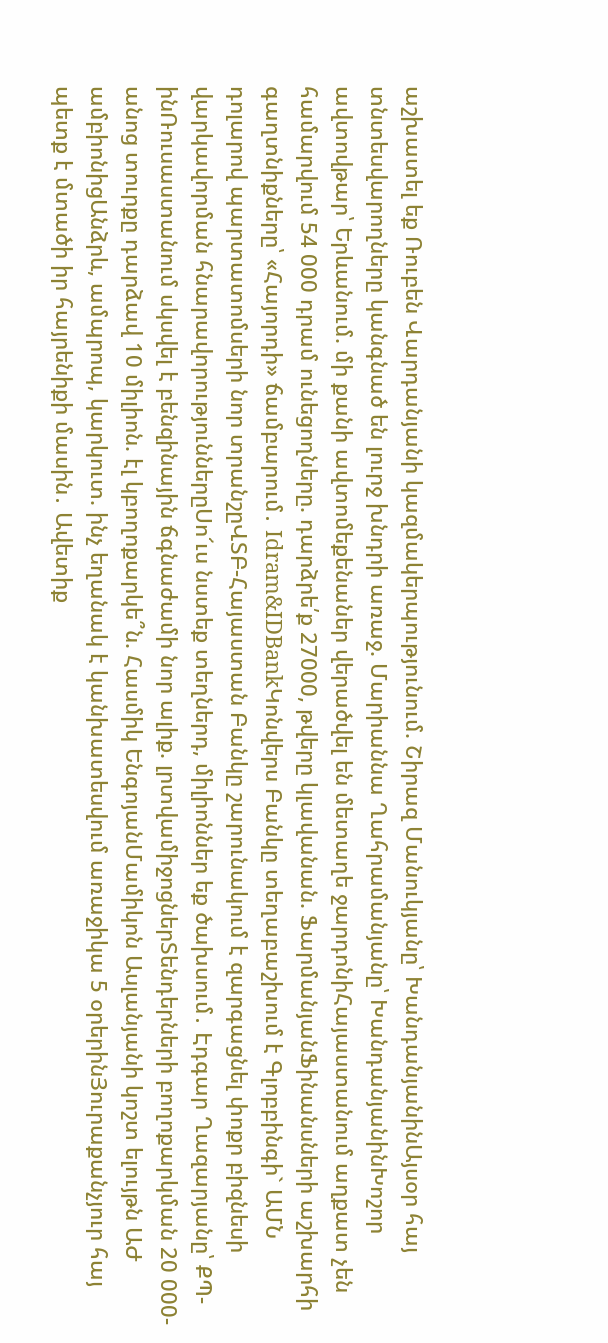աշխատել եք Ռուբեն Վարդանյանի կազմակերպությունում. Շիրազ Մանուկյանը՝ ԽանդանյանինԱյսօր հայ տնտեսվարողները կանգնած են լուրջ խնդրի առաջ. Մարիաննա Ղահրամանյանը՝ ԽանդանյանինԽոշոր ավտովթար՝ Երևանում. մի քանի ավտոմեքենաներ վերածվել են մետաղե ջարդոնիՀայաստանում աղքատ չեն համարվում 54 000 դրամ ունեցողները. դարձրե՛ք 27000, թվերը կլավանան. ՖարմանյանՖինանսների աշխարհի գաղտնիքները՝ «Հայորդի» ճամբարում․ Idram&IDBankԿոնվերս Բանկը տեղաբաշխում է Գլոբբինգի` ԱՄՆ դոլարով պարտատոմսերի նոր տրանշըՎՏԲ-Հայաստան Բանկը շարունակում է զարգացնել փոքր բիզնեսի վարկավորման հնարավորություններըՍո՜ւս նստեք տեղներդ, միլիոններ եք ծախսում․ Էդգար Ղազարյանը՝ ՔՊ-ինՌուսաստանում սկսվել է բենզինային ճգնաժամի նոր ալիք. լրտվամիջոցներՏենդերների բողոքարկման 20 000-անոց տուրքը դարձավ 10 միլիոն. էլ կբողոքարկե՞ն. Հասմիկ ԵնգոյանՄամիկոն Ասլանյանի կոշտ ելույթն ԱԺ ամբիոնիցԱնձրև, ամպրոպ, կարկուտ. ինչ եղանակ է կանխատեսվում առաջիկա 5 օրերինՅուրաքանչյուր հայ պետք է մտածի իր հայրենիքի մասին․ Ավետիք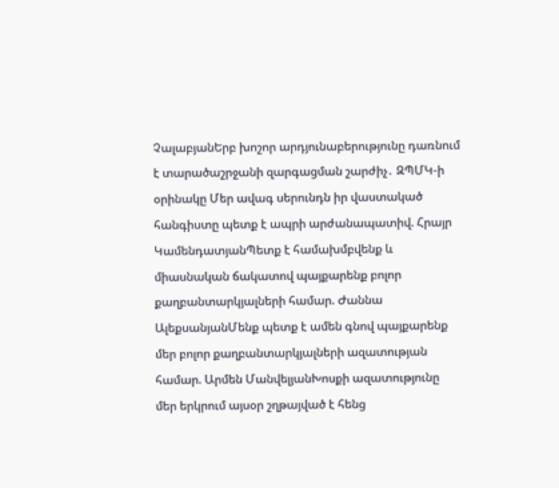ՉալաբյանԵրբ խոշոր արդյունաբերությունը դառնում է տարածաշրջանի զարգացման շարժիչ․ ԶՊՄԿ-ի օրինակը Մեր ավագ սերունդն իր վաստակած հանգիստը պետք է ապրի արժանապատիվ. Հրայր ԿամենդատյանՊետք է համախմբվենք և միասնական ճակատով պայքարենք բոլոր քաղբանտարկյալների համար. Ժաննա ԱլեքսանյանՄենք պետք է ամեն գնով պայքարենք մեր բոլոր քաղբանտարկյալների ազատության համար. Արմեն ՄանվելյանԽոսքի ազատությունը մեր երկրում այսօր շղթայված է հենց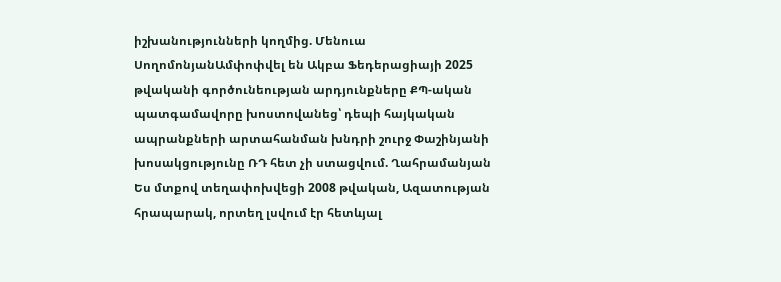իշխանությունների կողմից. Մենուա ՍողոմոնյանԱմփոփվել են Ակբա Ֆեդերացիայի 2025 թվականի գործունեության արդյունքները ՔՊ-ական պատգամավորը խոստովանեց՝ դեպի հայկական ապրանքների արտահանման խնդրի շուրջ Փաշինյանի խոսակցությունը ՌԴ հետ չի ստացվում. Ղահրամանյան Ես մտքով տեղափոխվեցի 2008 թվական, Ազատության հրապարակ, որտեղ լսվում էր հետևյալ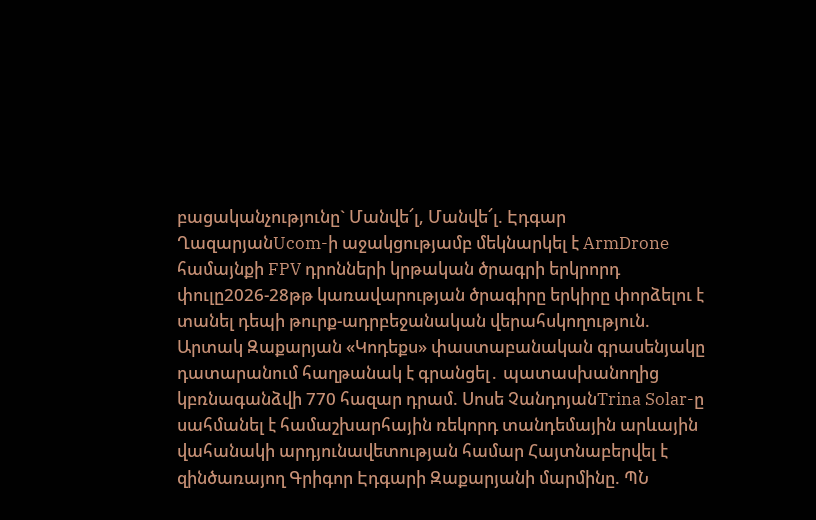բացականչությունը` Մանվե՜լ, Մանվե՜լ. Էդգար ՂազարյանUcom-ի աջակցությամբ մեկնարկել է ArmDrone համայնքի FPV դրոնների կրթական ծրագրի երկրորդ փուլը2026-28թթ կառավարության ծրագիրը երկիրը փորձելու է տանել դեպի թուրք-ադրբեջանական վերահսկողություն. Արտակ Զաքարյան «Կոդեքս» փաստաբանական գրասենյակը դատարանում հաղթանակ է գրանցել․ պատասխանողից կբռնագանձվի 770 հազար դրամ. Սոսե ՉանդոյանTrina Solar-ը սահմանել է համաշխարհային ռեկորդ տանդեմային արևային վահանակի արդյունավետության համար Հայտնաբերվել է զինծառայող Գրիգոր Էդգարի Զաքարյանի մարմինը. ՊՆ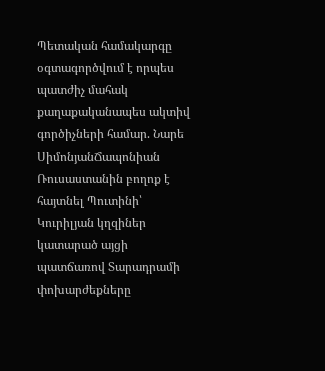Պետական համակարգը օգտագործվում է որպես պատժիչ մահակ քաղաքականապես ակտիվ գործիչների համար. Նարե ՍիմոնյանՃապոնիան Ռուսաստանին բողոք է հայտնել Պուտինի՝ Կուրիլյան կղզիներ կատարած այցի պատճառով Տարադրամի փոխարժեքները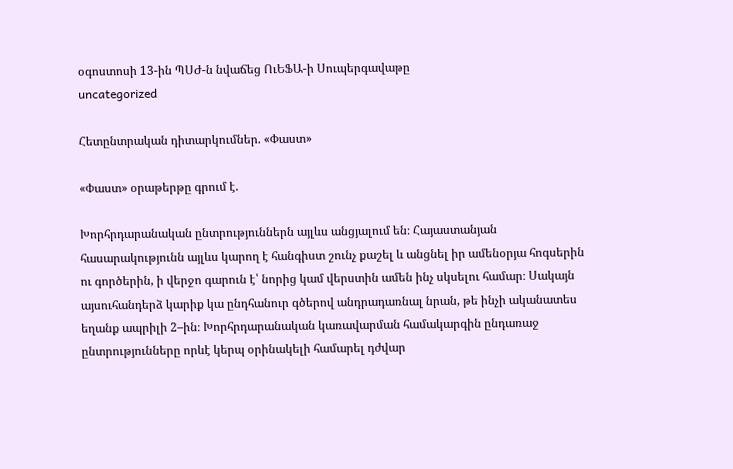օգոստոսի 13-ին ՊՍԺ-ն նվաճեց ՈւԵՖԱ-ի Սուպերգավաթը
uncategorized

Հետընտրական դիտարկումներ. «Փաստ»

«Փաստ» օրաթերթը գրում է.

Խորհրդարանական ընտրություններն այլևս անցյալում են։ Հայաստանյան հասարակությունն այլևս կարող է հանգիստ շունչ քաշել և անցնել իր ամենօրյա հոգսերին ու գործերին, ի վերջո գարուն է՝ նորից կամ վերստին ամեն ինչ սկսելու համար։ Սակայն այսուհանդերձ կարիք կա ընդհանուր գծերով անդրադառնալ նրան, թե ինչի ականատես եղանք ապրիլի 2–ին։ Խորհրդարանական կառավարման համակարգին ընդառաջ ընտրությունները որևէ կերպ օրինակելի համարել դժվար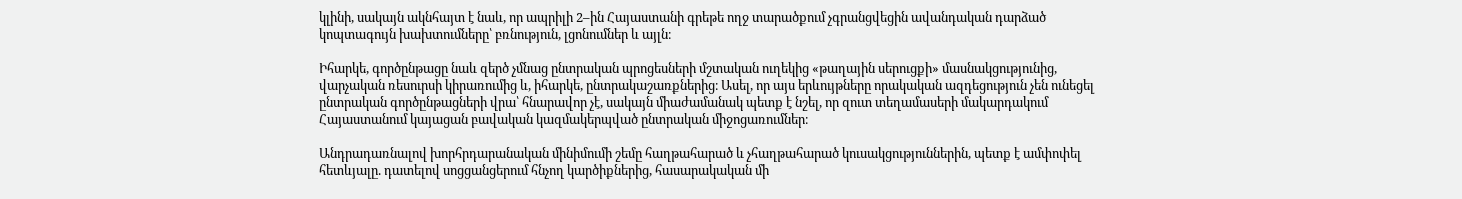կլինի, սակայն ակնհայտ է նաև, որ ապրիլի 2–ին Հայաստանի գրեթե ողջ տարածքում չգրանցվեցին ավանդական դարձած կոպտագույն խախտումները՝ բռնություն, լցոնումներ և այլն։

Իհարկե, գործընթացը նաև զերծ չմնաց ընտրական պրոցեսների մշտական ուղեկից «թաղային սերուցքի» մասնակցությունից, վարչական ռեսուրսի կիրառումից և, իհարկե, ընտրակաշառքներից։ Ասել, որ այս երևույթները որակական ազդեցություն չեն ունեցել ընտրական գործընթացների վրա՝ հնարավոր չէ, սակայն միաժամանակ պետք է նշել, որ զուտ տեղամասերի մակարդակում Հայաստանում կայացան բավական կազմակերպված ընտրական միջոցառումներ։

Անդրադառնալով խորհրդարանական մինիմումի շեմը հաղթահարած և չհաղթահարած կուսակցություններին, պետք է ամփոփել հետևյալը. դատելով սոցցանցերում հնչող կարծիքներից, հասարակական մի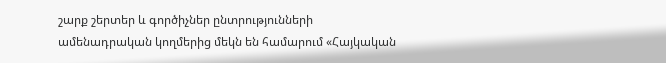շարք շերտեր և գործիչներ ընտրությունների ամենադրական կողմերից մեկն են համարում «Հայկական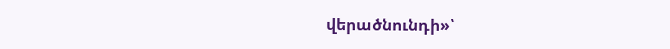վերածնունդի»՝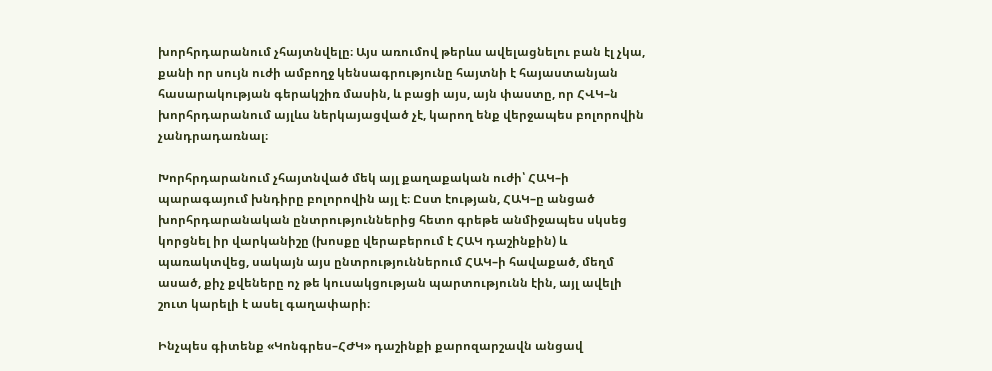խորհրդարանում չհայտնվելը։ Այս առումով թերևս ավելացնելու բան էլ չկա, քանի որ սույն ուժի ամբողջ կենսագրությունը հայտնի է հայաստանյան հասարակության գերակշիռ մասին, և բացի այս, այն փաստը, որ ՀՎԿ–ն խորհրդարանում այլևս ներկայացված չէ, կարող ենք վերջապես բոլորովին չանդրադառնալ։

Խորհրդարանում չհայտնված մեկ այլ քաղաքական ուժի՝ ՀԱԿ–ի պարագայում խնդիրը բոլորովին այլ է։ Ըստ էության, ՀԱԿ–ը անցած խորհրդարանական ընտրություններից հետո գրեթե անմիջապես սկսեց կորցնել իր վարկանիշը (խոսքը վերաբերում է ՀԱԿ դաշինքին) և պառակտվեց, սակայն այս ընտրություններում ՀԱԿ–ի հավաքած, մեղմ ասած, քիչ քվեները ոչ թե կուսակցության պարտությունն էին, այլ ավելի շուտ կարելի է ասել գաղափարի։

Ինչպես գիտենք «Կոնգրես–ՀԺԿ» դաշինքի քարոզարշավն անցավ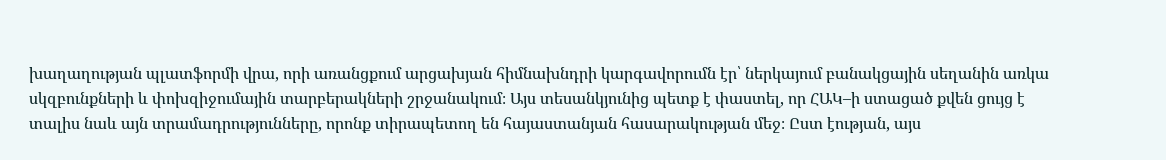խաղաղության պլատֆորմի վրա, որի առանցքում արցախյան հիմնախնդրի կարգավորումն էր՝ ներկայում բանակցային սեղանին առկա սկզբունքների և փոխզիջումային տարբերակների շրջանակում։ Այս տեսանկյունից պետք է փաստել, որ ՀԱԿ–ի ստացած քվեն ցույց է տալիս նաև այն տրամադրությունները, որոնք տիրապետող են հայաստանյան հասարակության մեջ։ Ըստ էության, այս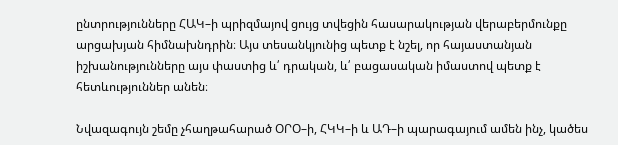ընտրությունները ՀԱԿ–ի պրիզմայով ցույց տվեցին հասարակության վերաբերմունքը արցախյան հիմնախնդրին։ Այս տեսանկյունից պետք է նշել, որ հայաստանյան իշխանությունները այս փաստից և՛ դրական, և՛ բացասական իմաստով պետք է հետևություններ անեն։

Նվազագույն շեմը չհաղթահարած ՕՐՕ–ի, ՀԿԿ–ի և ԱԴ–ի պարագայում ամեն ինչ, կածես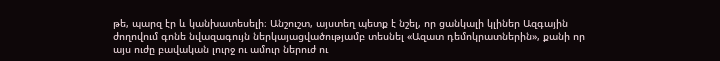թե, պարզ էր և կանխատեսելի։ Անշուշտ, այստեղ պետք է նշել, որ ցանկալի կլիներ Ազգային ժողովում գոնե նվազագույն ներկայացվածությամբ տեսնել «Ազատ դեմոկրատներին», քանի որ այս ուժը բավական լուրջ ու ամուր ներուժ ու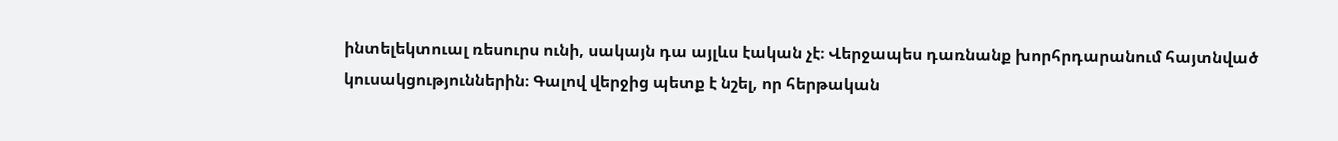ինտելեկտուալ ռեսուրս ունի, սակայն դա այլևս էական չէ։ Վերջապես դառնանք խորհրդարանում հայտնված կուսակցություններին։ Գալով վերջից պետք է նշել, որ հերթական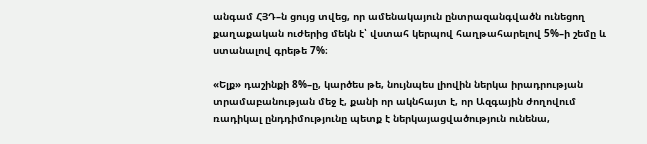անգամ ՀՅԴ–ն ցույց տվեց, որ ամենակայուն ընտրազանգվածն ունեցող քաղաքական ուժերից մեկն է՝ վստահ կերպով հաղթահարելով 5%–ի շեմը և ստանալով գրեթե 7%։

«Ելք» դաշինքի 8%–ը, կարծես թե, նույնպես լիովին ներկա իրադրության տրամաբանության մեջ է, քանի որ ակնհայտ է, որ Ազգային ժողովում ռադիկալ ընդդիմությունը պետք է ներկայացվածություն ունենա,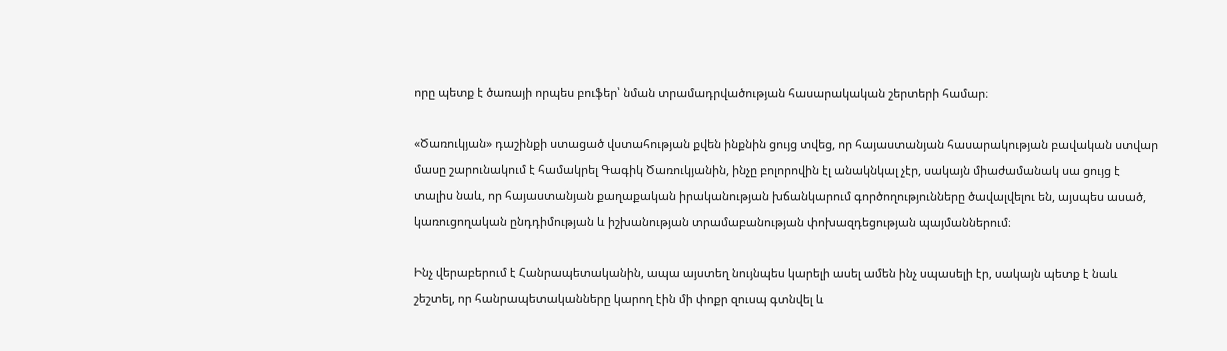որը պետք է ծառայի որպես բուֆեր՝ նման տրամադրվածության հասարակական շերտերի համար։

«Ծառուկյան» դաշինքի ստացած վստահության քվեն ինքնին ցույց տվեց, որ հայաստանյան հասարակության բավական ստվար մասը շարունակում է համակրել Գագիկ Ծառուկյանին, ինչը բոլորովին էլ անակնկալ չէր, սակայն միաժամանակ սա ցույց է տալիս նաև, որ հայաստանյան քաղաքական իրականության խճանկարում գործողությունները ծավալվելու են, այսպես ասած, կառուցողական ընդդիմության և իշխանության տրամաբանության փոխազդեցության պայմաններում։

Ինչ վերաբերում է Հանրապետականին, ապա այստեղ նույնպես կարելի ասել ամեն ինչ սպասելի էր, սակայն պետք է նաև շեշտել, որ հանրապետականները կարող էին մի փոքր զուսպ գտնվել և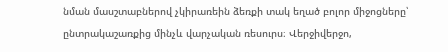նման մասշտաբներով չկիրառեին ձեռքի տակ եղած բոլոր միջոցները՝ ընտրակաշառքից մինչև վարչական ռեսուրս։ Վերջիվերջո,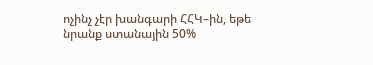ոչինչ չէր խանգարի ՀՀԿ–ին, եթե նրանք ստանային 50%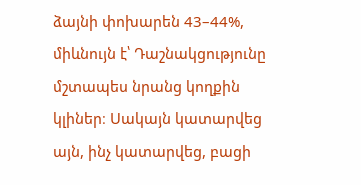ձայնի փոխարեն 43–44%, միևնույն է՝ Դաշնակցությունը մշտապես նրանց կողքին կլիներ։ Սակայն կատարվեց այն, ինչ կատարվեց, բացի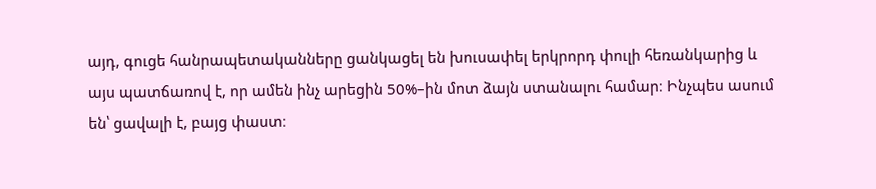այդ, գուցե հանրապետականները ցանկացել են խուսափել երկրորդ փուլի հեռանկարից և այս պատճառով է, որ ամեն ինչ արեցին 50%–ին մոտ ձայն ստանալու համար։ Ինչպես ասում են՝ ցավալի է, բայց փաստ։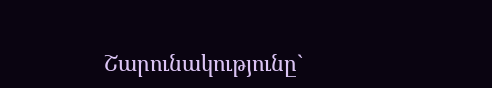Շարունակությունը`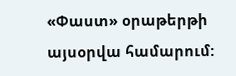«Փաստ» օրաթերթի այսօրվա համարում: